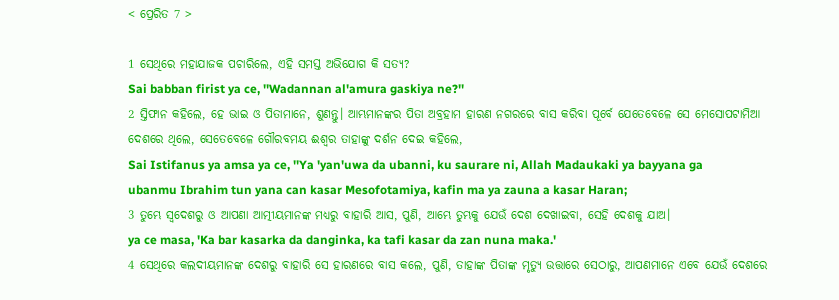< ପ୍ରେରିତ 7 >

1 ସେଥିରେ ମହାଯାଜକ ପଚାରିଲେ, ଏହି ସମସ୍ତ ଅଭିଯୋଗ କି ସତ୍ୟ?
Sai babban firist ya ce, ''Wadannan al'amura gaskiya ne?''
2 ସ୍ତିଫାନ କହିଲେ, ହେ ଭାଇ ଓ ପିତାମାନେ, ଶୁଣନ୍ତୁ। ଆମ୍ଭମାନଙ୍କର ପିତା ଅବ୍ରହାମ ହାରଣ ନଗରରେ ବାସ କରିବା ପୂର୍ବେ ଯେତେବେଳେ ସେ ମେସୋପଟାମିଆ ଦେଶରେ ଥିଲେ, ସେତେବେଳେ ଗୌରବମୟ ଈଶ୍ବର ତାହାଙ୍କୁ ଦର୍ଶନ ଦେଇ କହିଲେ,
Sai Istifanus ya amsa ya ce, ''Ya 'yan'uwa da ubanni, ku saurare ni, Allah Madaukaki ya bayyana ga ubanmu Ibrahim tun yana can kasar Mesofotamiya, kafin ma ya zauna a kasar Haran;
3 ତୁମ୍ଭେ ସ୍ୱଦେଶରୁ ଓ ଆପଣା ଆତ୍ମୀୟମାନଙ୍କ ମଧ୍ୟରୁ ବାହାରି ଆସ, ପୁଣି, ଆମ୍ଭେ ତୁମ୍ଭକୁ ଯେଉଁ ଦେଶ ଦେଖାଇବା, ସେହି ଦେଶକୁ ଯାଅ।
ya ce masa, 'Ka bar kasarka da danginka, ka tafi kasar da zan nuna maka.'
4 ସେଥିରେ କଲଦୀୟମାନଙ୍କ ଦେଶରୁ ବାହାରି ସେ ହାରଣରେ ବାସ କଲେ, ପୁଣି, ତାହାଙ୍କ ପିତାଙ୍କ ମୃତ୍ୟୁ ଉତ୍ତାରେ ସେଠାରୁ, ଆପଣମାନେ ଏବେ ଯେଉଁ ଦେଶରେ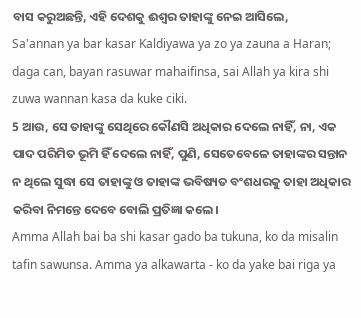ବାସ କରୁଅଛନ୍ତି, ଏହି ଦେଶକୁ ଈଶ୍ବର ତାହାଙ୍କୁ ନେଇ ଆସିଲେ,
Sa'annan ya bar kasar Kaldiyawa ya zo ya zauna a Haran; daga can, bayan rasuwar mahaifinsa, sai Allah ya kira shi zuwa wannan kasa da kuke ciki.
5 ଆଉ, ସେ ତାହାଙ୍କୁ ସେଥିରେ କୌଣସି ଅଧିକାର ଦେଲେ ନାହିଁ, ନା, ଏକ ପାଦ ପରିମିତ ଭୂମି ହିଁ ଦେଲେ ନାହିଁ, ପୁଣି, ସେତେବେଳେ ତାହାଙ୍କର ସନ୍ତାନ ନ ଥିଲେ ସୁଦ୍ଧା ସେ ତାହାଙ୍କୁ ଓ ତାହାଙ୍କ ଭବିଷ୍ୟତ ବଂଶଧରକୁ ତାହା ଅଧିକାର କରିବା ନିମନ୍ତେ ଦେବେ ବୋଲି ପ୍ରତିଜ୍ଞା କଲେ।
Amma Allah bai ba shi kasar gado ba tukuna, ko da misalin tafin sawunsa. Amma ya alkawarta - ko da yake bai riga ya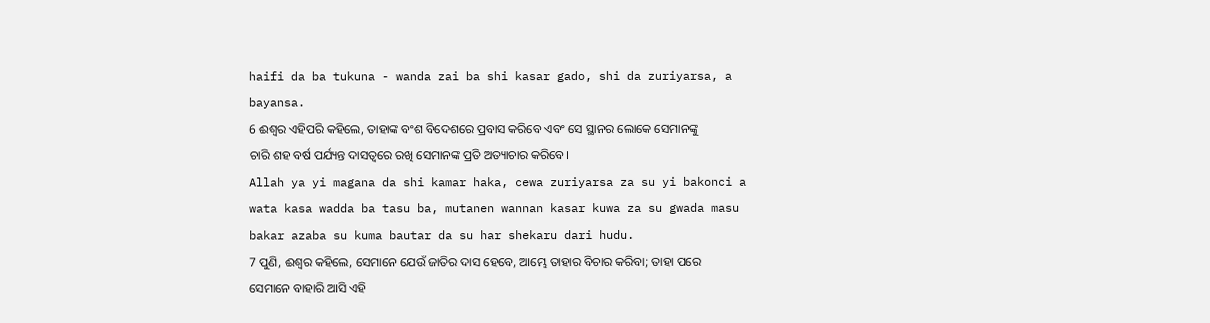haifi da ba tukuna - wanda zai ba shi kasar gado, shi da zuriyarsa, a bayansa.
6 ଈଶ୍ବର ଏହିପରି କହିଲେ, ତାହାଙ୍କ ବଂଶ ବିଦେଶରେ ପ୍ରବାସ କରିବେ ଏବଂ ସେ ସ୍ଥାନର ଲୋକେ ସେମାନଙ୍କୁ ଚାରି ଶହ ବର୍ଷ ପର୍ଯ୍ୟନ୍ତ ଦାସତ୍ୱରେ ରଖି ସେମାନଙ୍କ ପ୍ରତି ଅତ୍ୟାଚାର କରିବେ।
Allah ya yi magana da shi kamar haka, cewa zuriyarsa za su yi bakonci a wata kasa wadda ba tasu ba, mutanen wannan kasar kuwa za su gwada masu bakar azaba su kuma bautar da su har shekaru dari hudu.
7 ପୁଣି, ଈଶ୍ବର କହିଲେ, ସେମାନେ ଯେଉଁ ଜାତିର ଦାସ ହେବେ, ଆମ୍ଭେ ତାହାର ବିଚାର କରିବା; ତାହା ପରେ ସେମାନେ ବାହାରି ଆସି ଏହି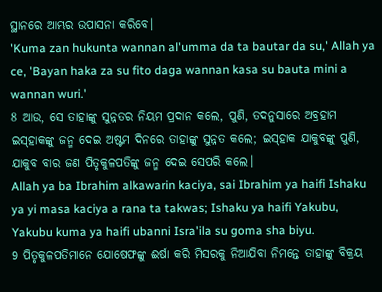ସ୍ଥାନରେ ଆମ୍ଭର ଉପାସନା କରିବେ।
'Kuma zan hukunta wannan al'umma da ta bautar da su,' Allah ya ce, 'Bayan haka za su fito daga wannan kasa su bauta mini a wannan wuri.'
8 ଆଉ, ସେ ତାହାଙ୍କୁ ସୁନ୍ନତର ନିୟମ ପ୍ରଦାନ କଲେ, ପୁଣି, ତଦନୁସାରେ ଅବ୍ରହାମ ଇସ୍‌ହାକଙ୍କୁ ଜନ୍ମ ଦେଇ ଅଷ୍ଟମ ଦିନରେ ତାହାଙ୍କୁ ସୁନ୍ନତ କଲେ; ଇସ୍‌ହାକ ଯାକୁବଙ୍କୁ ପୁଣି, ଯାକୁବ ବାର ଜଣ ପିତୃକୁଳପତିଙ୍କୁ ଜନ୍ମ ଦେଇ ସେପରି କଲେ।
Allah ya ba Ibrahim alkawarin kaciya, sai Ibrahim ya haifi Ishaku ya yi masa kaciya a rana ta takwas; Ishaku ya haifi Yakubu, Yakubu kuma ya haifi ubanni Isra'ila su goma sha biyu.
9 ପିତୃକୁଳପତିମାନେ ଯୋଷେଫଙ୍କୁ ଈର୍ଷା କରି ମିସରକୁ ନିଆଯିବା ନିମନ୍ତେ ତାହାଙ୍କୁ ବିକ୍ରୟ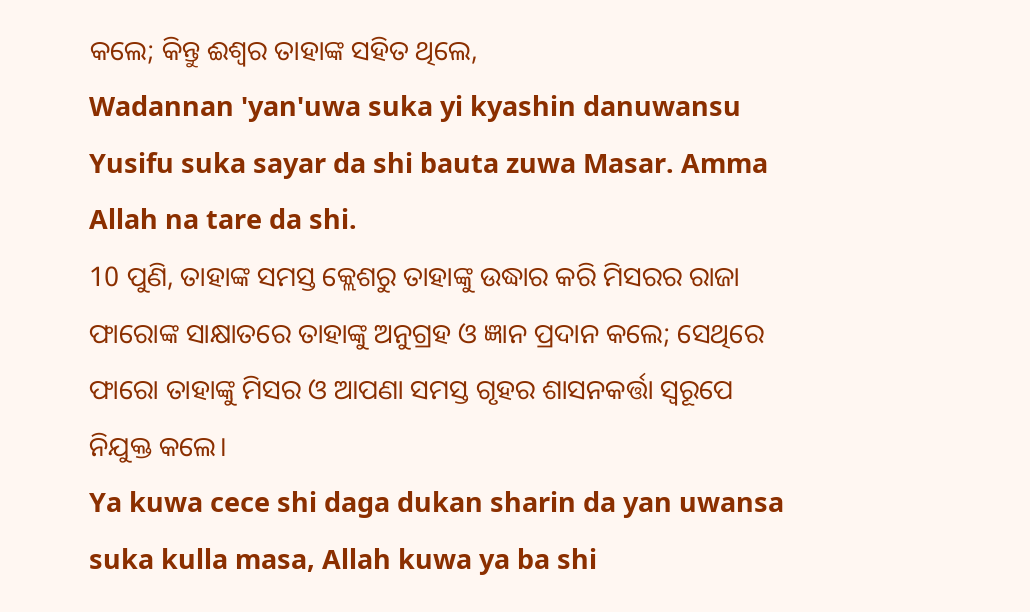କଲେ; କିନ୍ତୁ ଈଶ୍ବର ତାହାଙ୍କ ସହିତ ଥିଲେ,
Wadannan 'yan'uwa suka yi kyashin danuwansu Yusifu suka sayar da shi bauta zuwa Masar. Amma Allah na tare da shi.
10 ପୁଣି, ତାହାଙ୍କ ସମସ୍ତ କ୍ଲେଶରୁ ତାହାଙ୍କୁ ଉଦ୍ଧାର କରି ମିସରର ରାଜା ଫାରୋଙ୍କ ସାକ୍ଷାତରେ ତାହାଙ୍କୁ ଅନୁଗ୍ରହ ଓ ଜ୍ଞାନ ପ୍ରଦାନ କଲେ; ସେଥିରେ ଫାରୋ ତାହାଙ୍କୁ ମିସର ଓ ଆପଣା ସମସ୍ତ ଗୃହର ଶାସନକର୍ତ୍ତା ସ୍ୱରୂପେ ନିଯୁକ୍ତ କଲେ।
Ya kuwa cece shi daga dukan sharin da yan uwansa suka kulla masa, Allah kuwa ya ba shi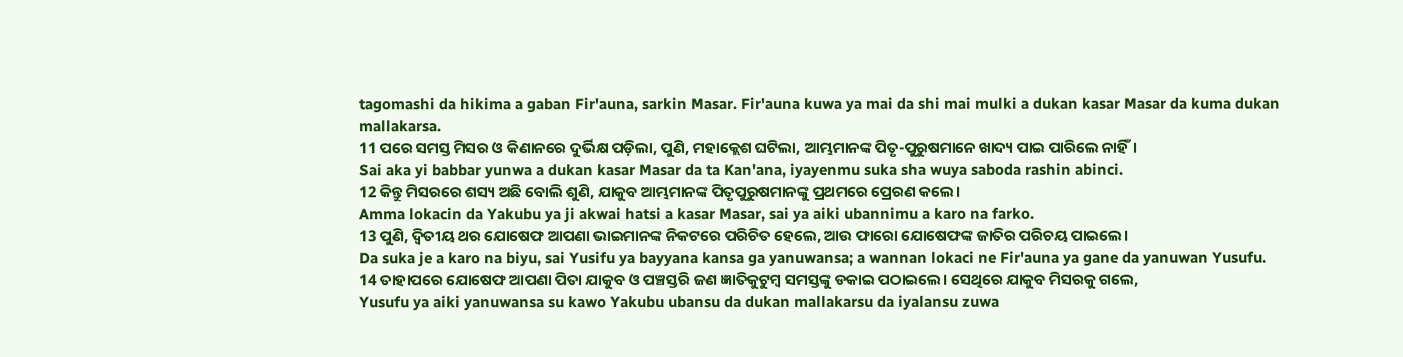tagomashi da hikima a gaban Fir'auna, sarkin Masar. Fir'auna kuwa ya mai da shi mai mulki a dukan kasar Masar da kuma dukan mallakarsa.
11 ପରେ ସମସ୍ତ ମିସର ଓ କିଣାନରେ ଦୁର୍ଭିକ୍ଷ ପଡ଼ିଲା, ପୁଣି, ମହାକ୍ଲେଶ ଘଟିଲା, ଆମ୍ଭମାନଙ୍କ ପିତୃ-ପୁରୁଷମାନେ ଖାଦ୍ୟ ପାଇ ପାରିଲେ ନାହିଁ।
Sai aka yi babbar yunwa a dukan kasar Masar da ta Kan'ana, iyayenmu suka sha wuya saboda rashin abinci.
12 କିନ୍ତୁ ମିସରରେ ଶସ୍ୟ ଅଛି ବୋଲି ଶୁଣି, ଯାକୁବ ଆମ୍ଭମାନଙ୍କ ପିତୃପୁରୁଷମାନଙ୍କୁ ପ୍ରଥମରେ ପ୍ରେରଣ କଲେ।
Amma lokacin da Yakubu ya ji akwai hatsi a kasar Masar, sai ya aiki ubannimu a karo na farko.
13 ପୁଣି, ଦ୍ୱିତୀୟ ଥର ଯୋଷେଫ ଆପଣା ଭାଇମାନଙ୍କ ନିକଟରେ ପରିଚିତ ହେଲେ, ଆଉ ଫାରୋ ଯୋଷେଫଙ୍କ ଜାତିର ପରିଚୟ ପାଇଲେ।
Da suka je a karo na biyu, sai Yusifu ya bayyana kansa ga yanuwansa; a wannan lokaci ne Fir'auna ya gane da yanuwan Yusufu.
14 ତାହାପରେ ଯୋଷେଫ ଆପଣା ପିତା ଯାକୁବ ଓ ପଞ୍ଚସ୍ତରି ଜଣ ଜ୍ଞାତିକୁଟୁମ୍ବ ସମସ୍ତଙ୍କୁ ଡକାଇ ପଠାଇଲେ। ସେଥିରେ ଯାକୁବ ମିସରକୁ ଗଲେ,
Yusufu ya aiki yanuwansa su kawo Yakubu ubansu da dukan mallakarsu da iyalansu zuwa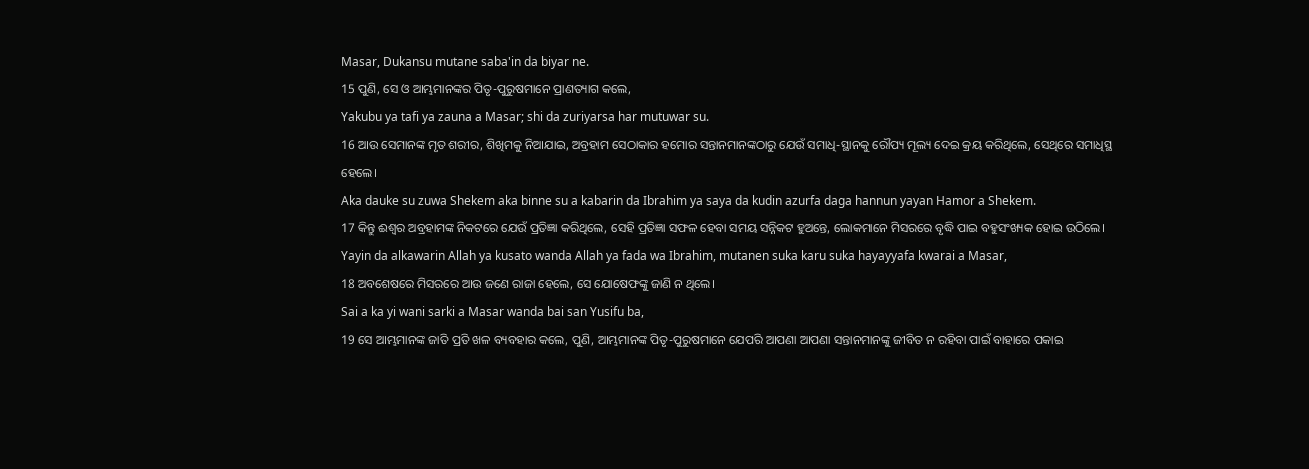Masar, Dukansu mutane saba'in da biyar ne.
15 ପୁଣି, ସେ ଓ ଆମ୍ଭମାନଙ୍କର ପିତୃ-ପୁରୁଷମାନେ ପ୍ରାଣତ୍ୟାଗ କଲେ,
Yakubu ya tafi ya zauna a Masar; shi da zuriyarsa har mutuwar su.
16 ଆଉ ସେମାନଙ୍କ ମୃତ ଶରୀର, ଶିଖିମକୁ ନିଆଯାଇ, ଅବ୍ରହାମ ସେଠାକାର ହମୋର ସନ୍ତାନମାନଙ୍କଠାରୁ ଯେଉଁ ସମାଧି-ସ୍ଥାନକୁ ରୌପ୍ୟ ମୂଲ୍ୟ ଦେଇ କ୍ରୟ କରିଥିଲେ, ସେଥିରେ ସମାଧିସ୍ଥ ହେଲେ।
Aka dauke su zuwa Shekem aka binne su a kabarin da Ibrahim ya saya da kudin azurfa daga hannun yayan Hamor a Shekem.
17 କିନ୍ତୁ ଈଶ୍ବର ଅବ୍ରହାମଙ୍କ ନିକଟରେ ଯେଉଁ ପ୍ରତିଜ୍ଞା କରିଥିଲେ, ସେହି ପ୍ରତିଜ୍ଞା ସଫଳ ହେବା ସମୟ ସନ୍ନିକଟ ହୁଅନ୍ତେ, ଲୋକମାନେ ମିସରରେ ବୃଦ୍ଧି ପାଇ ବହୁସଂଖ୍ୟକ ହୋଇ ଉଠିଲେ।
Yayin da alkawarin Allah ya kusato wanda Allah ya fada wa Ibrahim, mutanen suka karu suka hayayyafa kwarai a Masar,
18 ଅବଶେଷରେ ମିସରରେ ଆଉ ଜଣେ ରାଜା ହେଲେ, ସେ ଯୋଷେଫଙ୍କୁ ଜାଣି ନ ଥିଲେ।
Sai a ka yi wani sarki a Masar wanda bai san Yusifu ba,
19 ସେ ଆମ୍ଭମାନଙ୍କ ଜାତି ପ୍ରତି ଖଳ ବ୍ୟବହାର କଲେ, ପୁଣି, ଆମ୍ଭମାନଙ୍କ ପିତୃ-ପୁରୁଷମାନେ ଯେପରି ଆପଣା ଆପଣା ସନ୍ତାନମାନଙ୍କୁ ଜୀବିତ ନ ରହିବା ପାଇଁ ବାହାରେ ପକାଇ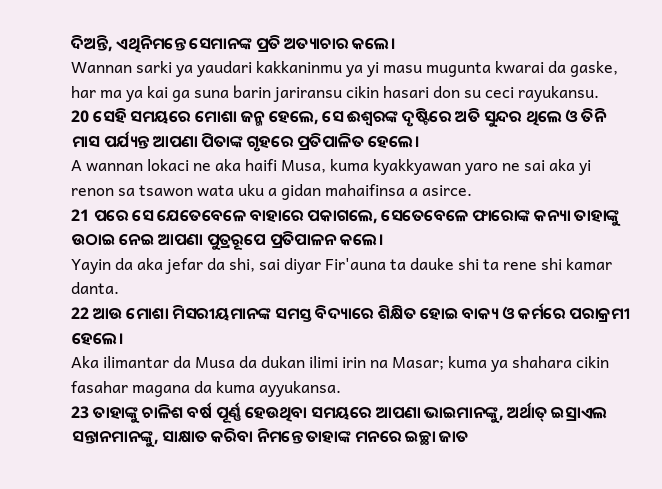ଦିଅନ୍ତି, ଏଥିନିମନ୍ତେ ସେମାନଙ୍କ ପ୍ରତି ଅତ୍ୟାଚାର କଲେ।
Wannan sarki ya yaudari kakkaninmu ya yi masu mugunta kwarai da gaske, har ma ya kai ga suna barin jariransu cikin hasari don su ceci rayukansu.
20 ସେହି ସମୟରେ ମୋଶା ଜନ୍ମ ହେଲେ, ସେ ଈଶ୍ବରଙ୍କ ଦୃଷ୍ଟିରେ ଅତି ସୁନ୍ଦର ଥିଲେ ଓ ତିନି ମାସ ପର୍ଯ୍ୟନ୍ତ ଆପଣା ପିତାଙ୍କ ଗୃହରେ ପ୍ରତିପାଳିତ ହେଲେ।
A wannan lokaci ne aka haifi Musa, kuma kyakkyawan yaro ne sai aka yi renon sa tsawon wata uku a gidan mahaifinsa a asirce.
21 ପରେ ସେ ଯେତେବେଳେ ବାହାରେ ପକାଗଲେ, ସେତେବେଳେ ଫାରୋଙ୍କ କନ୍ୟା ତାହାଙ୍କୁ ଉଠାଇ ନେଇ ଆପଣା ପୁତ୍ରରୂପେ ପ୍ରତିପାଳନ କଲେ।
Yayin da aka jefar da shi, sai diyar Fir'auna ta dauke shi ta rene shi kamar danta.
22 ଆଉ ମୋଶା ମିସରୀୟମାନଙ୍କ ସମସ୍ତ ବିଦ୍ୟାରେ ଶିକ୍ଷିତ ହୋଇ ବାକ୍ୟ ଓ କର୍ମରେ ପରାକ୍ରମୀ ହେଲେ।
Aka ilimantar da Musa da dukan ilimi irin na Masar; kuma ya shahara cikin fasahar magana da kuma ayyukansa.
23 ତାହାଙ୍କୁ ଚାଳିଶ ବର୍ଷ ପୂର୍ଣ୍ଣ ହେଉଥିବା ସମୟରେ ଆପଣା ଭାଇମାନଙ୍କୁ, ଅର୍ଥାତ୍‍ ଇସ୍ରାଏଲ ସନ୍ତାନମାନଙ୍କୁ, ସାକ୍ଷାତ କରିବା ନିମନ୍ତେ ତାହାଙ୍କ ମନରେ ଇଚ୍ଛା ଜାତ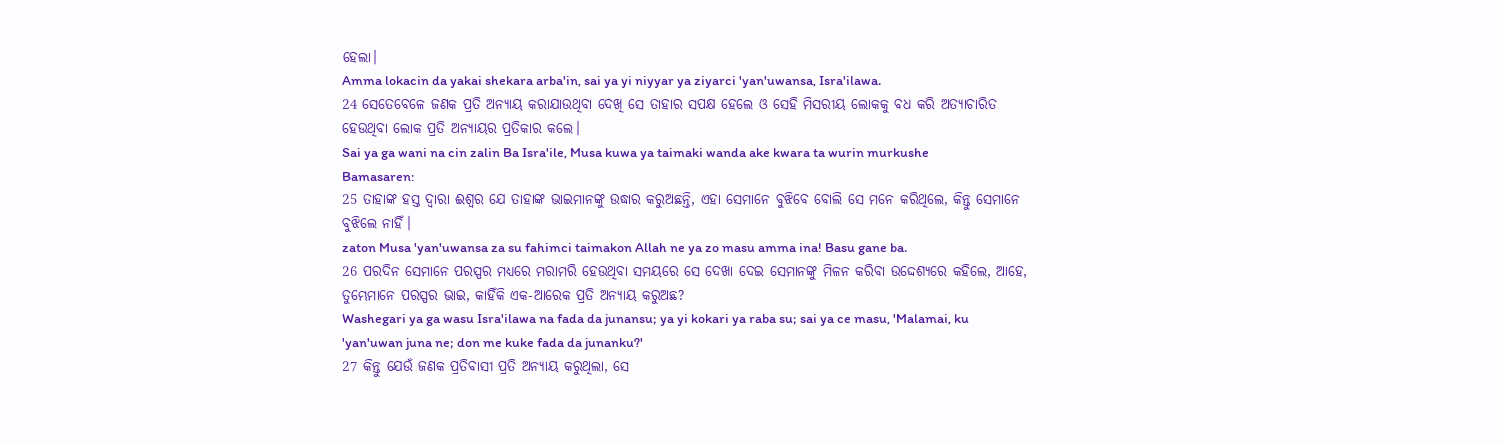ହେଲା।
Amma lokacin da yakai shekara arba'in, sai ya yi niyyar ya ziyarci 'yan'uwansa, Isra'ilawa.
24 ସେତେବେଳେ ଜଣକ ପ୍ରତି ଅନ୍ୟାୟ କରାଯାଉଥିବା ଦେଖି ସେ ତାହାର ସପକ୍ଷ ହେଲେ ଓ ସେହି ମିସରୀୟ ଲୋକକୁ ବଧ କରି ଅତ୍ୟାଚାରିତ ହେଉଥିବା ଲୋକ ପ୍ରତି ଅନ୍ୟାୟର ପ୍ରତିକାର କଲେ।
Sai ya ga wani na cin zalin Ba Isra'ile, Musa kuwa ya taimaki wanda ake kwara ta wurin murkushe Bamasaren:
25 ତାହାଙ୍କ ହସ୍ତ ଦ୍ୱାରା ଈଶ୍ବର ଯେ ତାହାଙ୍କ ଭାଇମାନଙ୍କୁ ଉଦ୍ଧାର କରୁଅଛନ୍ତି, ଏହା ସେମାନେ ବୁଝିବେ ବୋଲି ସେ ମନେ କରିଥିଲେ, କିନ୍ତୁ ସେମାନେ ବୁଝିଲେ ନାହିଁ।
zaton Musa 'yan'uwansa za su fahimci taimakon Allah ne ya zo masu amma ina! Basu gane ba.
26 ପରଦିନ ସେମାନେ ପରସ୍ପର ମଧ୍ୟରେ ମରାମରି ହେଉଥିବା ସମୟରେ ସେ ଦେଖା ଦେଇ ସେମାନଙ୍କୁ ମିଳନ କରିବା ଉଦ୍ଦେଶ୍ୟରେ କହିଲେ, ଆହେ, ତୁମ୍ଭେମାନେ ପରସ୍ପର ଭାଇ, କାହିଁକି ଏକ-ଆରେକ ପ୍ରତି ଅନ୍ୟାୟ କରୁଅଛ?
Washegari ya ga wasu Isra'ilawa na fada da junansu; ya yi kokari ya raba su; sai ya ce masu, 'Malamai, ku 'yan'uwan juna ne; don me kuke fada da junanku?'
27 କିନ୍ତୁ ଯେଉଁ ଜଣକ ପ୍ରତିବାସୀ ପ୍ରତି ଅନ୍ୟାୟ କରୁଥିଲା, ସେ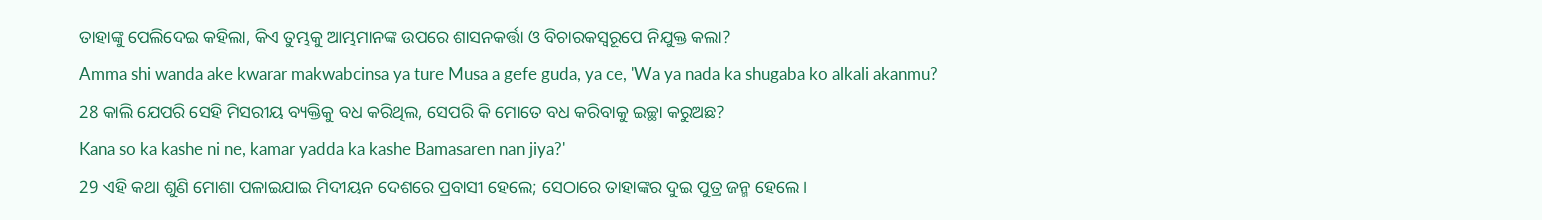ତାହାଙ୍କୁ ପେଲିଦେଇ କହିଲା, କିଏ ତୁମ୍ଭକୁ ଆମ୍ଭମାନଙ୍କ ଉପରେ ଶାସନକର୍ତ୍ତା ଓ ବିଚାରକସ୍ୱରୂପେ ନିଯୁକ୍ତ କଲା?
Amma shi wanda ake kwarar makwabcinsa ya ture Musa a gefe guda, ya ce, 'Wa ya nada ka shugaba ko alkali akanmu?
28 କାଲି ଯେପରି ସେହି ମିସରୀୟ ବ୍ୟକ୍ତିକୁ ବଧ କରିଥିଲ, ସେପରି କି ମୋତେ ବଧ କରିବାକୁ ଇଚ୍ଛା କରୁଅଛ?
Kana so ka kashe ni ne, kamar yadda ka kashe Bamasaren nan jiya?'
29 ଏହି କଥା ଶୁଣି ମୋଶା ପଳାଇଯାଇ ମିଦୀୟନ ଦେଶରେ ପ୍ରବାସୀ ହେଲେ; ସେଠାରେ ତାହାଙ୍କର ଦୁଇ ପୁତ୍ର ଜନ୍ମ ହେଲେ।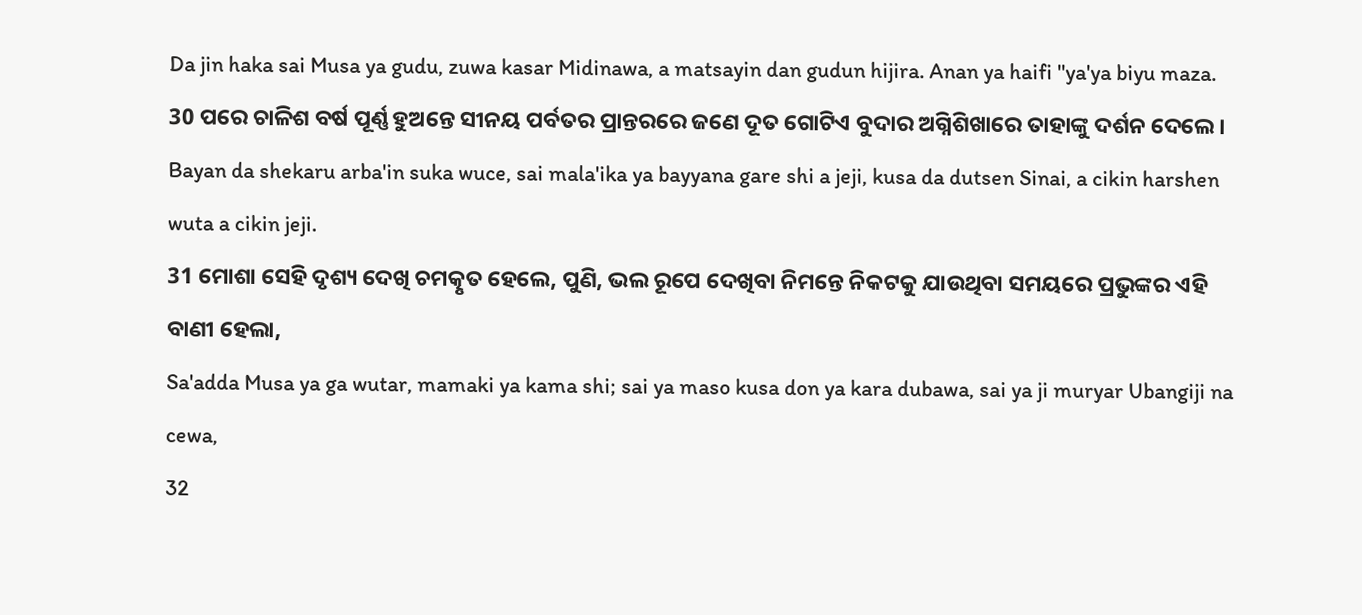Da jin haka sai Musa ya gudu, zuwa kasar Midinawa, a matsayin dan gudun hijira. Anan ya haifi ''ya'ya biyu maza.
30 ପରେ ଚାଳିଶ ବର୍ଷ ପୂର୍ଣ୍ଣ ହୁଅନ୍ତେ ସୀନୟ ପର୍ବତର ପ୍ରାନ୍ତରରେ ଜଣେ ଦୂତ ଗୋଟିଏ ବୁଦାର ଅଗ୍ନିଶିଖାରେ ତାହାଙ୍କୁ ଦର୍ଶନ ଦେଲେ।
Bayan da shekaru arba'in suka wuce, sai mala'ika ya bayyana gare shi a jeji, kusa da dutsen Sinai, a cikin harshen wuta a cikin jeji.
31 ମୋଶା ସେହି ଦୃଶ୍ୟ ଦେଖି ଚମତ୍କୃତ ହେଲେ, ପୁଣି, ଭଲ ରୂପେ ଦେଖିବା ନିମନ୍ତେ ନିକଟକୁ ଯାଉଥିବା ସମୟରେ ପ୍ରଭୁଙ୍କର ଏହି ବାଣୀ ହେଲା,
Sa'adda Musa ya ga wutar, mamaki ya kama shi; sai ya maso kusa don ya kara dubawa, sai ya ji muryar Ubangiji na cewa,
32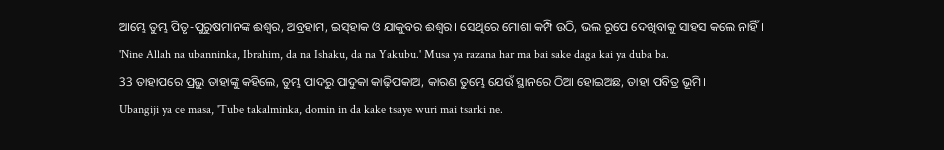ଆମ୍ଭେ ତୁମ୍ଭ ପିତୃ-ପୁରୁଷମାନଙ୍କ ଈଶ୍ବର, ଅବ୍ରହାମ, ଇସ୍‌ହାକ ଓ ଯାକୁବର ଈଶ୍ବର। ସେଥିରେ ମୋଶା କମ୍ପି ଉଠି, ଭଲ ରୂପେ ଦେଖିବାକୁ ସାହସ କଲେ ନାହିଁ।
'Nine Allah na ubanninka, Ibrahim, da na Ishaku, da na Yakubu.' Musa ya razana har ma bai sake daga kai ya duba ba.
33 ତାହାପରେ ପ୍ରଭୁ ତାହାଙ୍କୁ କହିଲେ, ତୁମ୍ଭ ପାଦରୁ ପାଦୁକା କାଢ଼ିପକାଅ, କାରଣ ତୁମ୍ଭେ ଯେଉଁ ସ୍ଥାନରେ ଠିଆ ହୋଇଅଛ, ତାହା ପବିତ୍ର ଭୂମି।
Ubangiji ya ce masa, 'Tube takalminka, domin in da kake tsaye wuri mai tsarki ne.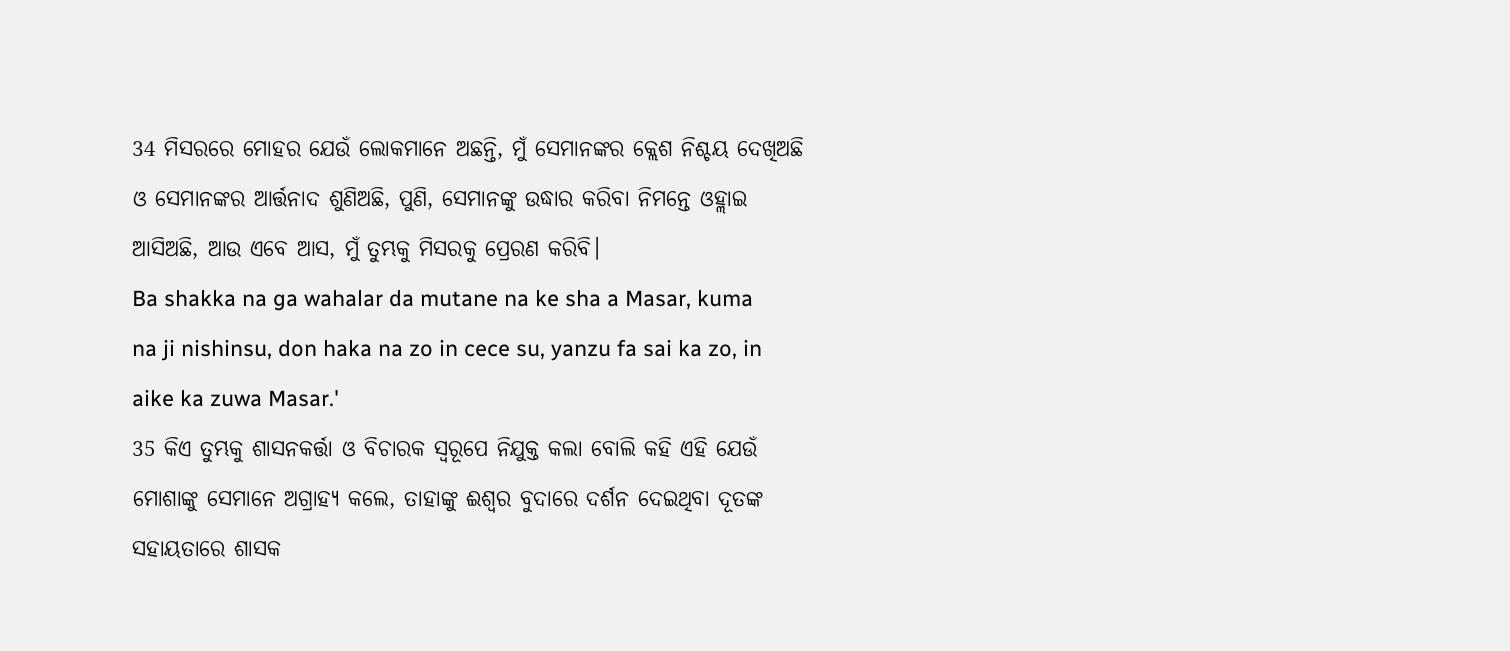34 ମିସରରେ ମୋହର ଯେଉଁ ଲୋକମାନେ ଅଛନ୍ତି, ମୁଁ ସେମାନଙ୍କର କ୍ଲେଶ ନିଶ୍ଚୟ ଦେଖିଅଛି ଓ ସେମାନଙ୍କର ଆର୍ତ୍ତନାଦ ଶୁଣିଅଛି, ପୁଣି, ସେମାନଙ୍କୁ ଉଦ୍ଧାର କରିବା ନିମନ୍ତେ ଓହ୍ଲାଇ ଆସିଅଛି, ଆଉ ଏବେ ଆସ, ମୁଁ ତୁମ୍ଭକୁ ମିସରକୁ ପ୍ରେରଣ କରିବି।
Ba shakka na ga wahalar da mutane na ke sha a Masar, kuma na ji nishinsu, don haka na zo in cece su, yanzu fa sai ka zo, in aike ka zuwa Masar.'
35 କିଏ ତୁମ୍ଭକୁ ଶାସନକର୍ତ୍ତା ଓ ବିଚାରକ ସ୍ୱରୂପେ ନିଯୁକ୍ତ କଲା ବୋଲି କହି ଏହି ଯେଉଁ ମୋଶାଙ୍କୁ ସେମାନେ ଅଗ୍ରାହ୍ୟ କଲେ, ତାହାଙ୍କୁ ଈଶ୍ବର ବୁଦାରେ ଦର୍ଶନ ଦେଇଥିବା ଦୂତଙ୍କ ସହାୟତାରେ ଶାସକ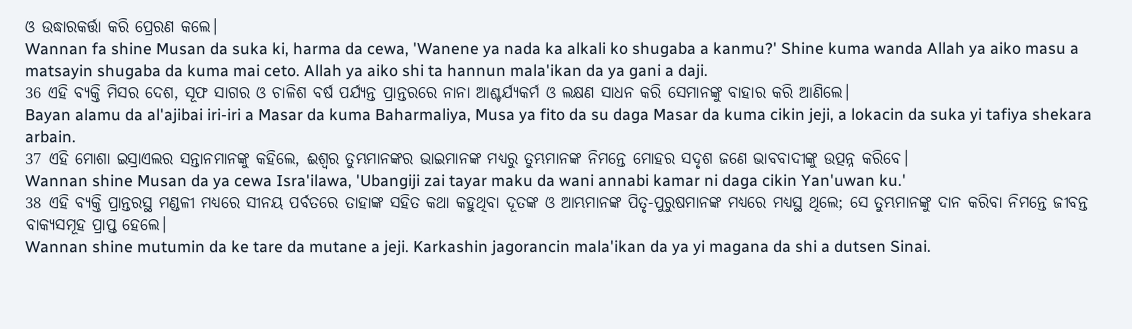ଓ ଉଦ୍ଧାରକର୍ତ୍ତା କରି ପ୍ରେରଣ କଲେ।
Wannan fa shine Musan da suka ki, harma da cewa, 'Wanene ya nada ka alkali ko shugaba a kanmu?' Shine kuma wanda Allah ya aiko masu a matsayin shugaba da kuma mai ceto. Allah ya aiko shi ta hannun mala'ikan da ya gani a daji.
36 ଏହି ବ୍ୟକ୍ତି ମିସର ଦେଶ, ସୂଫ ସାଗର ଓ ଚାଳିଶ ବର୍ଷ ପର୍ଯ୍ୟନ୍ତ ପ୍ରାନ୍ତରରେ ନାନା ଆଶ୍ଚର୍ଯ୍ୟକର୍ମ ଓ ଲକ୍ଷଣ ସାଧନ କରି ସେମାନଙ୍କୁ ବାହାର କରି ଆଣିଲେ।
Bayan alamu da al'ajibai iri-iri a Masar da kuma Baharmaliya, Musa ya fito da su daga Masar da kuma cikin jeji, a lokacin da suka yi tafiya shekara arbain.
37 ଏହି ମୋଶା ଇସ୍ରାଏଲର ସନ୍ତାନମାନଙ୍କୁ କହିଲେ, ଈଶ୍ବର ତୁମ୍ଭମାନଙ୍କର ଭାଇମାନଙ୍କ ମଧ୍ୟରୁ ତୁମ୍ଭମାନଙ୍କ ନିମନ୍ତେ ମୋହର ସଦୃଶ ଜଣେ ଭାବବାଦୀଙ୍କୁ ଉତ୍ପନ୍ନ କରିବେ।
Wannan shine Musan da ya cewa Isra'ilawa, 'Ubangiji zai tayar maku da wani annabi kamar ni daga cikin Yan'uwan ku.'
38 ଏହି ବ୍ୟକ୍ତି ପ୍ରାନ୍ତରସ୍ଥ ମଣ୍ଡଳୀ ମଧ୍ୟରେ ସୀନୟ ପର୍ବତରେ ତାହାଙ୍କ ସହିତ କଥା କହୁଥିବା ଦୂତଙ୍କ ଓ ଆମ୍ଭମାନଙ୍କ ପିତୃ-ପୁରୁଷମାନଙ୍କ ମଧ୍ୟରେ ମଧ୍ୟସ୍ଥ ଥିଲେ; ସେ ତୁମ୍ଭମାନଙ୍କୁ ଦାନ କରିବା ନିମନ୍ତେ ଜୀବନ୍ତ ବାକ୍ୟସମୂହ ପ୍ରାପ୍ତ ହେଲେ।
Wannan shine mutumin da ke tare da mutane a jeji. Karkashin jagorancin mala'ikan da ya yi magana da shi a dutsen Sinai.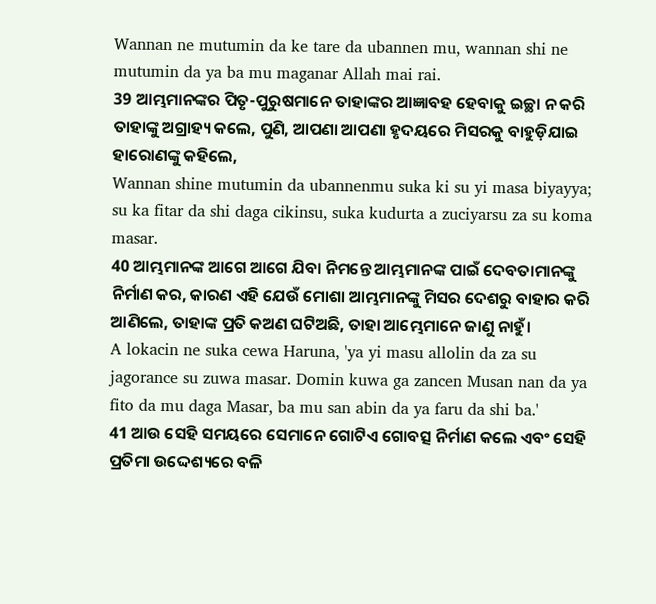Wannan ne mutumin da ke tare da ubannen mu, wannan shi ne mutumin da ya ba mu maganar Allah mai rai.
39 ଆମ୍ଭମାନଙ୍କର ପିତୃ-ପୁରୁଷମାନେ ତାହାଙ୍କର ଆଜ୍ଞାବହ ହେବାକୁ ଇଚ୍ଛା ନ କରି ତାହାଙ୍କୁ ଅଗ୍ରାହ୍ୟ କଲେ, ପୁଣି, ଆପଣା ଆପଣା ହୃଦୟରେ ମିସରକୁ ବାହୁଡ଼ିଯାଇ ହାରୋଣଙ୍କୁ କହିଲେ,
Wannan shine mutumin da ubannenmu suka ki su yi masa biyayya; su ka fitar da shi daga cikinsu, suka kudurta a zuciyarsu za su koma masar.
40 ଆମ୍ଭମାନଙ୍କ ଆଗେ ଆଗେ ଯିବା ନିମନ୍ତେ ଆମ୍ଭମାନଙ୍କ ପାଇଁ ଦେବତାମାନଙ୍କୁ ନିର୍ମାଣ କର, କାରଣ ଏହି ଯେଉଁ ମୋଶା ଆମ୍ଭମାନଙ୍କୁ ମିସର ଦେଶରୁ ବାହାର କରି ଆଣିଲେ, ତାହାଙ୍କ ପ୍ରତି କଅଣ ଘଟିଅଛି, ତାହା ଆମ୍ଭେମାନେ ଜାଣୁ ନାହୁଁ।
A lokacin ne suka cewa Haruna, 'ya yi masu allolin da za su jagorance su zuwa masar. Domin kuwa ga zancen Musan nan da ya fito da mu daga Masar, ba mu san abin da ya faru da shi ba.'
41 ଆଉ ସେହି ସମୟରେ ସେମାନେ ଗୋଟିଏ ଗୋବତ୍ସ ନିର୍ମାଣ କଲେ ଏବଂ ସେହି ପ୍ରତିମା ଉଦ୍ଦେଶ୍ୟରେ ବଳି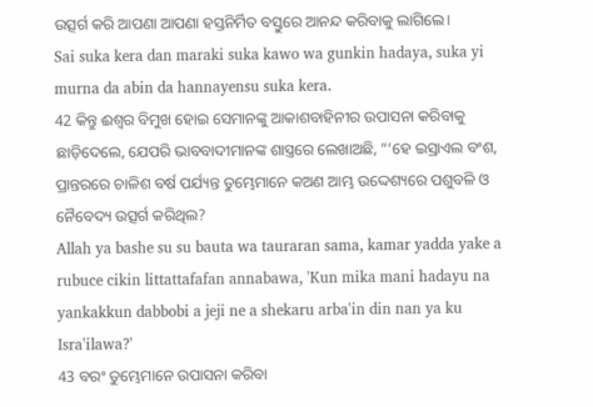ଉତ୍ସର୍ଗ କରି ଆପଣା ଆପଣା ହସ୍ତନିର୍ମିତ ବସ୍ତୁରେ ଆନନ୍ଦ କରିବାକୁ ଲାଗିଲେ।
Sai suka kera dan maraki suka kawo wa gunkin hadaya, suka yi murna da abin da hannayensu suka kera.
42 କିନ୍ତୁ ଈଶ୍ବର ବିମୁଖ ହୋଇ ସେମାନଙ୍କୁ ଆକାଶବାହିନୀର ଉପାସନା କରିବାକୁ ଛାଡ଼ିଦେଲେ, ଯେପରି ଭାବବାଦୀମାନଙ୍କ ଶାସ୍ତ୍ରରେ ଲେଖାଅଛି, “‘ହେ ଇସ୍ରାଏଲ ବଂଶ, ପ୍ରାନ୍ତରରେ ଚାଳିଶ ବର୍ଷ ପର୍ଯ୍ୟନ୍ତ ତୁମ୍ଭେମାନେ କଅଣ ଆମ୍ଭ ଉଦ୍ଦେଶ୍ୟରେ ପଶୁବଳି ଓ ନୈବେଦ୍ୟ ଉତ୍ସର୍ଗ କରିଥିଲ?
Allah ya bashe su su bauta wa tauraran sama, kamar yadda yake a rubuce cikin littattafafan annabawa, 'Kun mika mani hadayu na yankakkun dabbobi a jeji ne a shekaru arba'in din nan ya ku Isra'ilawa?'
43 ବରଂ ତୁମ୍ଭେମାନେ ଉପାସନା କରିବା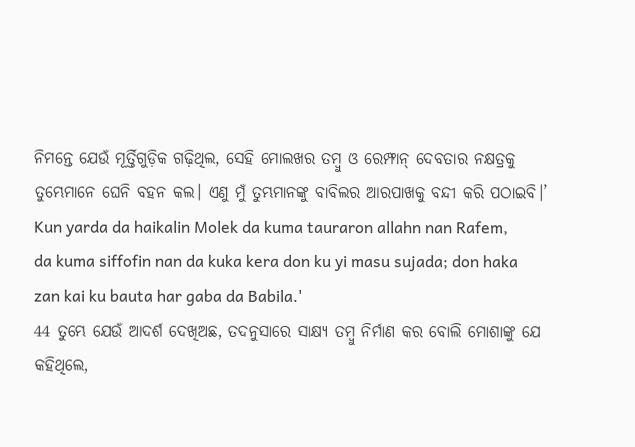ନିମନ୍ତେ ଯେଉଁ ମୂର୍ତ୍ତିଗୁଡ଼ିକ ଗଢ଼ିଥିଲ, ସେହି ମୋଲଖର ତମ୍ବୁ ଓ ରେମ୍ଫାନ୍ ଦେବତାର ନକ୍ଷତ୍ରକୁ ତୁମ୍ଭେମାନେ ଘେନି ବହନ କଲ। ଏଣୁ ମୁଁ ତୁମ୍ଭମାନଙ୍କୁ ବାବିଲର ଆରପାଖକୁ ବନ୍ଦୀ କରି ପଠାଇବି।’
Kun yarda da haikalin Molek da kuma tauraron allahn nan Rafem, da kuma siffofin nan da kuka kera don ku yi masu sujada; don haka zan kai ku bauta har gaba da Babila.'
44 ତୁମ୍ଭେ ଯେଉଁ ଆଦର୍ଶ ଦେଖିଅଛ, ତଦନୁସାରେ ସାକ୍ଷ୍ୟ ତମ୍ବୁ ନିର୍ମାଣ କର ବୋଲି ମୋଶାଙ୍କୁ ଯେ କହିଥିଲେ,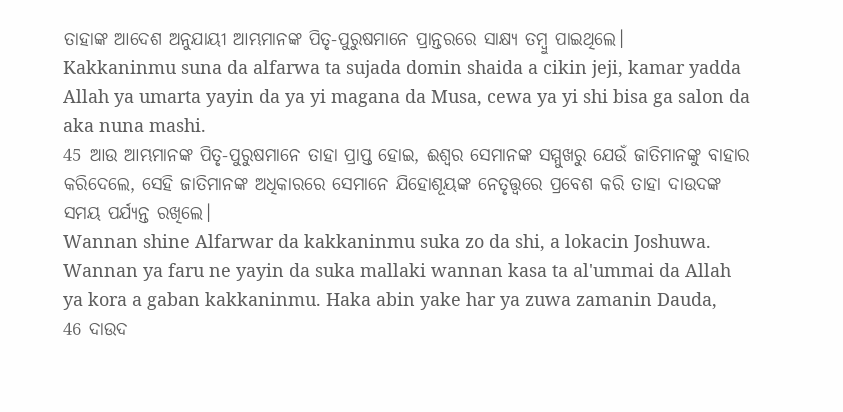ତାହାଙ୍କ ଆଦେଶ ଅନୁଯାୟୀ ଆମ୍ଭମାନଙ୍କ ପିତୃ-ପୁରୁଷମାନେ ପ୍ରାନ୍ତରରେ ସାକ୍ଷ୍ୟ ତମ୍ବୁ ପାଇଥିଲେ।
Kakkaninmu suna da alfarwa ta sujada domin shaida a cikin jeji, kamar yadda Allah ya umarta yayin da ya yi magana da Musa, cewa ya yi shi bisa ga salon da aka nuna mashi.
45 ଆଉ ଆମ୍ଭମାନଙ୍କ ପିତୃ-ପୁରୁଷମାନେ ତାହା ପ୍ରାପ୍ତ ହୋଇ, ଈଶ୍ବର ସେମାନଙ୍କ ସମ୍ମୁଖରୁ ଯେଉଁ ଜାତିମାନଙ୍କୁ ବାହାର କରିଦେଲେ, ସେହି ଜାତିମାନଙ୍କ ଅଧିକାରରେ ସେମାନେ ଯିହୋଶୂୟଙ୍କ ନେତୃତ୍ତ୍ୱରେ ପ୍ରବେଶ କରି ତାହା ଦାଉଦଙ୍କ ସମୟ ପର୍ଯ୍ୟନ୍ତ ରଖିଲେ।
Wannan shine Alfarwar da kakkaninmu suka zo da shi, a lokacin Joshuwa. Wannan ya faru ne yayin da suka mallaki wannan kasa ta al'ummai da Allah ya kora a gaban kakkaninmu. Haka abin yake har ya zuwa zamanin Dauda,
46 ଦାଉଦ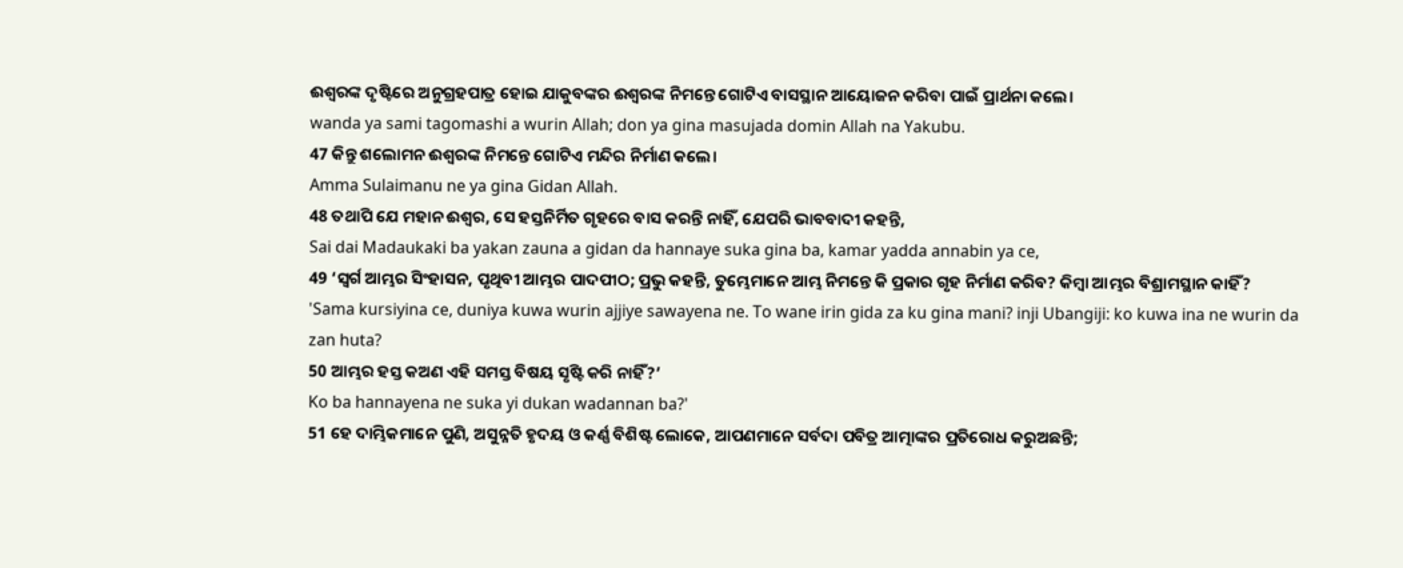ଈଶ୍ବରଙ୍କ ଦୃଷ୍ଟିରେ ଅନୁଗ୍ରହପାତ୍ର ହୋଇ ଯାକୁବଙ୍କର ଈଶ୍ବରଙ୍କ ନିମନ୍ତେ ଗୋଟିଏ ବାସସ୍ଥାନ ଆୟୋଜନ କରିବା ପାଇଁ ପ୍ରାର୍ଥନା କଲେ।
wanda ya sami tagomashi a wurin Allah; don ya gina masujada domin Allah na Yakubu.
47 କିନ୍ତୁ ଶଲୋମନ ଈଶ୍ବରଙ୍କ ନିମନ୍ତେ ଗୋଟିଏ ମନ୍ଦିର ନିର୍ମାଣ କଲେ।
Amma Sulaimanu ne ya gina Gidan Allah.
48 ତଥାପି ଯେ ମହାନ ଈଶ୍ବର, ସେ ହସ୍ତନିର୍ମିତ ଗୃହରେ ବାସ କରନ୍ତି ନାହିଁ, ଯେପରି ଭାବବାଦୀ କହନ୍ତି,
Sai dai Madaukaki ba yakan zauna a gidan da hannaye suka gina ba, kamar yadda annabin ya ce,
49 ‘ସ୍ୱର୍ଗ ଆମ୍ଭର ସିଂହାସନ, ପୃଥିବୀ ଆମ୍ଭର ପାଦପୀଠ; ପ୍ରଭୁ କହନ୍ତି, ତୁମ୍ଭେମାନେ ଆମ୍ଭ ନିମନ୍ତେ କି ପ୍ରକାର ଗୃହ ନିର୍ମାଣ କରିବ? କିମ୍ବା ଆମ୍ଭର ବିଶ୍ରାମସ୍ଥାନ କାହିଁ?
'Sama kursiyina ce, duniya kuwa wurin ajjiye sawayena ne. To wane irin gida za ku gina mani? inji Ubangiji: ko kuwa ina ne wurin da zan huta?
50 ଆମ୍ଭର ହସ୍ତ କଅଣ ଏହି ସମସ୍ତ ବିଷୟ ସୃଷ୍ଟି କରି ନାହିଁ?’
Ko ba hannayena ne suka yi dukan wadannan ba?'
51 ହେ ଦାମ୍ଭିକମାନେ ପୁଣି, ଅସୁନ୍ନତି ହୃଦୟ ଓ କର୍ଣ୍ଣ ବିଶିଷ୍ଟ ଲୋକେ, ଆପଣମାନେ ସର୍ବଦା ପବିତ୍ର ଆତ୍ମାଙ୍କର ପ୍ରତିରୋଧ କରୁଅଛନ୍ତି;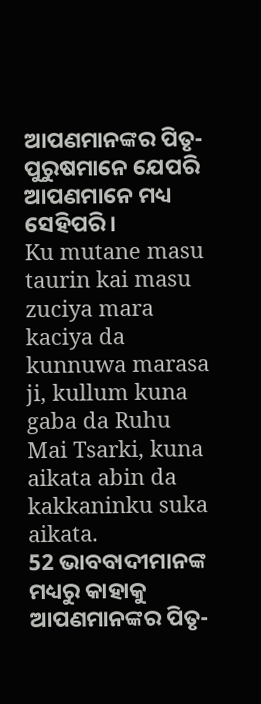ଆପଣମାନଙ୍କର ପିତୃ-ପୁରୁଷମାନେ ଯେପରି ଆପଣମାନେ ମଧ୍ୟ ସେହିପରି।
Ku mutane masu taurin kai masu zuciya mara kaciya da kunnuwa marasa ji, kullum kuna gaba da Ruhu Mai Tsarki, kuna aikata abin da kakkaninku suka aikata.
52 ଭାବବାଦୀମାନଙ୍କ ମଧ୍ୟରୁ କାହାକୁ ଆପଣମାନଙ୍କର ପିତୃ-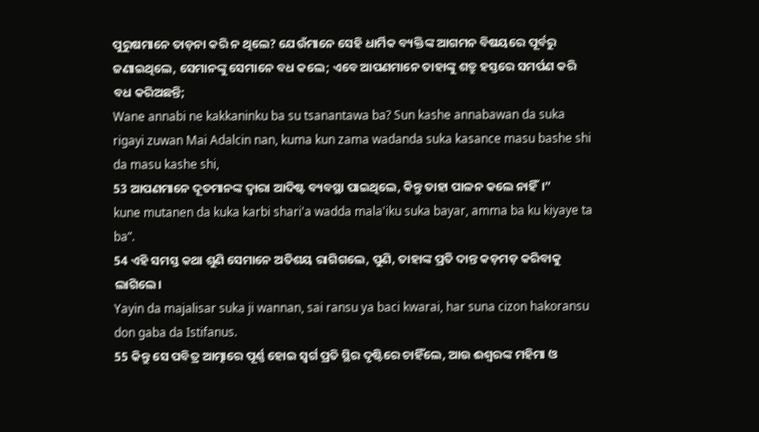ପୁରୁଷମାନେ ତାଡ଼ନା କରି ନ ଥିଲେ? ଯେଉଁମାନେ ସେହି ଧାର୍ମିକ ବ୍ୟକ୍ତିଙ୍କ ଆଗମନ ବିଷୟରେ ପୂର୍ବରୁ ଜଣାଇଥିଲେ, ସେମାନଙ୍କୁ ସେମାନେ ବଧ କଲେ; ଏବେ ଆପଣମାନେ ତାହାଙ୍କୁ ଶତ୍ରୁ ହସ୍ତରେ ସମର୍ପଣ କରି ବଧ କରିଅଛନ୍ତି;
Wane annabi ne kakkaninku ba su tsanantawa ba? Sun kashe annabawan da suka rigayi zuwan Mai Adalcin nan, kuma kun zama wadanda suka kasance masu bashe shi da masu kashe shi,
53 ଆପଣମାନେ ଦୂତମାନଙ୍କ ଦ୍ୱାରା ଆଦିଷ୍ଟ ବ୍ୟବସ୍ଥା ପାଇଥିଲେ, କିନ୍ତୁ ତାହା ପାଳନ କଲେ ନାହିଁ।”
kune mutanen da kuka karbi shari'a wadda mala'iku suka bayar, amma ba ku kiyaye ta ba”.
54 ଏହି ସମସ୍ତ କଥା ଶୁଣି ସେମାନେ ଅତିଶୟ ରାଗିଗଲେ, ପୁଣି, ତାହାଙ୍କ ପ୍ରତି ଦାନ୍ତ କଡ଼ମଡ଼ କରିବାକୁ ଲାଗିଲେ।
Yayin da majalisar suka ji wannan, sai ransu ya baci kwarai, har suna cizon hakoransu don gaba da Istifanus.
55 କିନ୍ତୁ ସେ ପବିତ୍ର ଆତ୍ମାରେ ପୂର୍ଣ୍ଣ ହୋଇ ସ୍ୱର୍ଗ ପ୍ରତି ସ୍ଥିର ଦୃଷ୍ଟିରେ ଚାହିଁଲେ, ଆଉ ଈଶ୍ବରଙ୍କ ମହିମା ଓ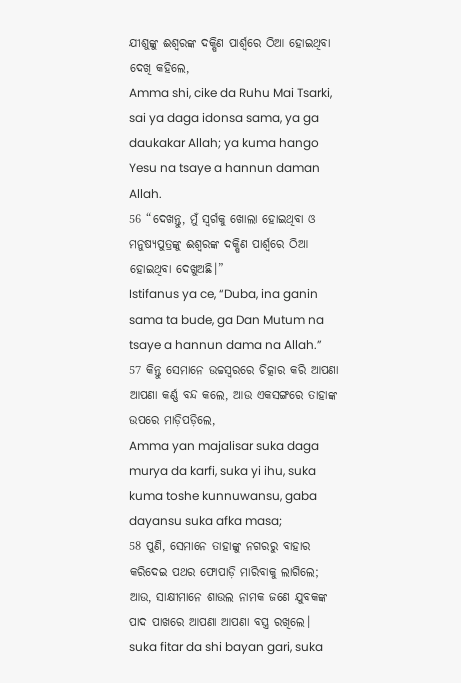ଯୀଶୁଙ୍କୁ ଈଶ୍ବରଙ୍କ ଦକ୍ଷିଣ ପାର୍ଶ୍ୱରେ ଠିଆ ହୋଇଥିବା ଦେଖି କହିଲେ,
Amma shi, cike da Ruhu Mai Tsarki, sai ya daga idonsa sama, ya ga daukakar Allah; ya kuma hango Yesu na tsaye a hannun daman Allah.
56 “ଦେଖନ୍ତୁ, ମୁଁ ସ୍ୱର୍ଗକୁ ଖୋଲା ହୋଇଥିବା ଓ ମନୁଷ୍ୟପୁତ୍ରଙ୍କୁ ଈଶ୍ବରଙ୍କ ଦକ୍ଷିଣ ପାର୍ଶ୍ୱରେ ଠିଆ ହୋଇଥିବା ଦେଖୁଅଛି।”
Istifanus ya ce, “Duba, ina ganin sama ta bude, ga Dan Mutum na tsaye a hannun dama na Allah.”
57 କିନ୍ତୁ ସେମାନେ ଉଚ୍ଚସ୍ୱରରେ ଚିତ୍କାର କରି ଆପଣା ଆପଣା କର୍ଣ୍ଣ ବନ୍ଦ କଲେ, ଆଉ ଏକସଙ୍ଗରେ ତାହାଙ୍କ ଉପରେ ମାଡ଼ିପଡ଼ିଲେ,
Amma yan majalisar suka daga murya da karfi, suka yi ihu, suka kuma toshe kunnuwansu, gaba dayansu suka afka masa;
58 ପୁଣି, ସେମାନେ ତାହାଙ୍କୁ ନଗରରୁ ବାହାର କରିଦେଇ ପଥର ଫୋପାଡ଼ି ମାରିବାକୁ ଲାଗିଲେ; ଆଉ, ସାକ୍ଷୀମାନେ ଶାଉଲ ନାମକ ଜଣେ ଯୁବକଙ୍କ ପାଦ ପାଖରେ ଆପଣା ଆପଣା ବସ୍ତ୍ର ରଖିଲେ।
suka fitar da shi bayan gari, suka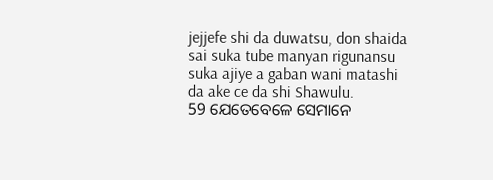jejjefe shi da duwatsu, don shaida sai suka tube manyan rigunansu suka ajiye a gaban wani matashi da ake ce da shi Shawulu.
59 ଯେତେବେଳେ ସେମାନେ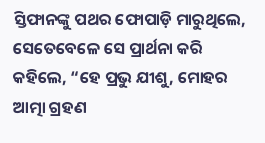ସ୍ତିଫାନଙ୍କୁ ପଥର ଫୋପାଡ଼ି ମାରୁଥିଲେ, ସେତେବେଳେ ସେ ପ୍ରାର୍ଥନା କରି କହିଲେ, “ହେ ପ୍ରଭୁ ଯୀଶୁ, ମୋହର ଆତ୍ମା ଗ୍ରହଣ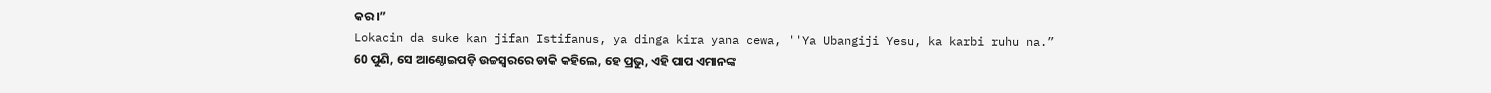କର।”
Lokacin da suke kan jifan Istifanus, ya dinga kira yana cewa, ''Ya Ubangiji Yesu, ka karbi ruhu na.”
60 ପୁଣି, ସେ ଆଣ୍ଠୋଇପଡ଼ି ଉଚ୍ଚସ୍ୱରରେ ଡାକି କହିଲେ, ହେ ପ୍ରଭୁ, ଏହି ପାପ ଏମାନଙ୍କ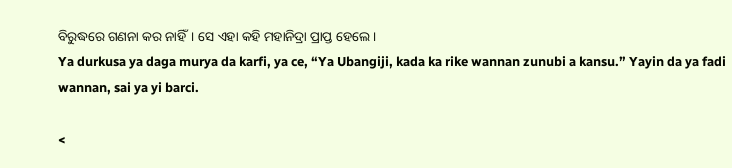ବିରୁଦ୍ଧରେ ଗଣନା କର ନାହିଁ। ସେ ଏହା କହି ମହାନିଦ୍ରା ପ୍ରାପ୍ତ ହେଲେ।
Ya durkusa ya daga murya da karfi, ya ce, “Ya Ubangiji, kada ka rike wannan zunubi a kansu.” Yayin da ya fadi wannan, sai ya yi barci.

<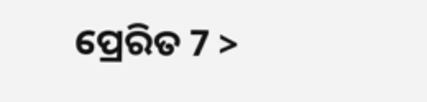ପ୍ରେରିତ 7 >